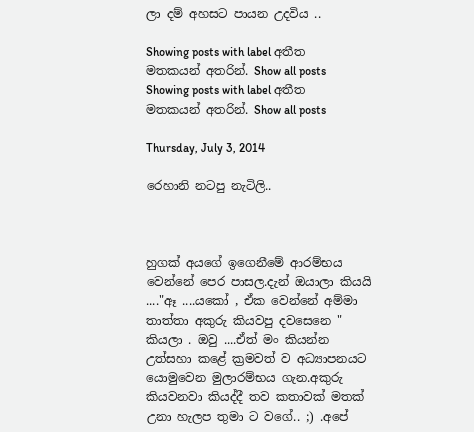ලා දම් අහසට පායන උදවිය ..

Showing posts with label අතීත මතකයන් අතරින්. Show all posts
Showing posts with label අතීත මතකයන් අතරින්. Show all posts

Thursday, July 3, 2014

රෙහානි නටපු නැටිලි..



හුගක් අයගේ ඉගෙනීමේ ආරම්භය වෙන්නේ පෙර පාසල.දැන් ඔයාලා කියයි ...."ඈ ....යකෝ , ඒක වෙන්නේ අම්මා තාත්තා අකුරු කියවපු දවසෙනෙ " කියලා . ඔවු ....ඒත් මං කියන්න උත්සහා කළේ ක්‍රමවත් ව අධ්‍යාපනයට යොමුවෙන මුලාරම්භය ගැන.අකුරු කියවනවා කියද්දී තව කතාවක් මතක් උනා හැලප තුමා ට වගේ.. ;) .අපේ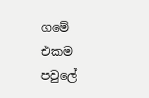ගමේ එකම පවුලේ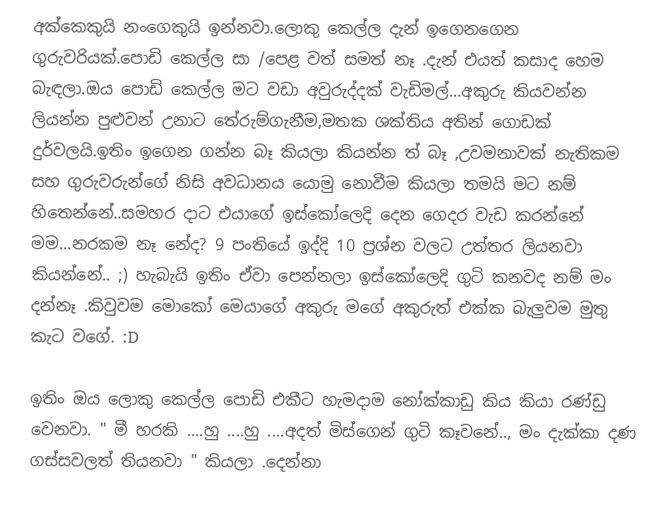අක්කෙකුයි නංගෙකුයි ඉන්නවා.ලොකු කෙල්ල දැන් ඉගෙනගෙන ගුරුවරියක්.පොඩි කෙල්ල සා /පෙළ වත් සමත් නෑ .දැන් එයත් කසාද හෙම බැඳලා.ඔය පොඩි කෙල්ල මට වඩා අවුරුද්දක් වැඩිමල්...අකුරු කියවන්න ලියන්න පුළුවන් උනාට තේරුම්ගැනීම,මතක ශක්තිය අතින් ගොඩක් දුර්වලයි.ඉතිං ඉගෙන ගන්න බෑ කියලා කියන්න ත් බෑ ,උවමනාවක් නැතිකම සහ ගුරුවරුන්ගේ නිසි අවධානය යොමු නොවීම කියලා තමයි මට නම් හිතෙන්නේ..සමහර දාට එයාගේ ඉස්කෝලෙදි දෙන ගෙදර වැඩ කරන්නේ මම...නරකම නෑ නේද? 9 පංතියේ ඉද්දි 10 ප්‍රශ්න වලට උත්තර ලියනවා කියන්නේ.. ;) හැබැයි ඉතිං ඒවා පෙන්නලා ඉස්කෝලෙදි ගුටි කනවද නම් මං දන්නෑ .කිවුවම මොකෝ මෙයාගේ අකුරු මගේ අකුරුත් එක්ක බැලුවම මුතු කැට වගේ. :D

ඉතිං ඔය ලොකු කෙල්ල පොඩි එකීට හැමදාම නෝක්කාඩු කිය කියා රණ්ඩු වෙනවා. " මී හරකි ....හු ....හු ....අදත් මිස්ගෙන් ගුටි කෑවනේ.., මං දැක්කා දණ ගස්සවලත් තියනවා " කියලා .දෙන්නා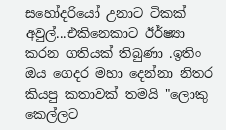සහෝදරියෝ උනාට ටිකක් අවුල්...එකිනෙකාට ඊර්ෂ්‍යා කරන ගතියක් තිබුණා .ඉතිං ඔය ගෙදර මහා දෙන්නා නිතර කියපු කතාවක් තමයි "ලොකු කෙල්ලට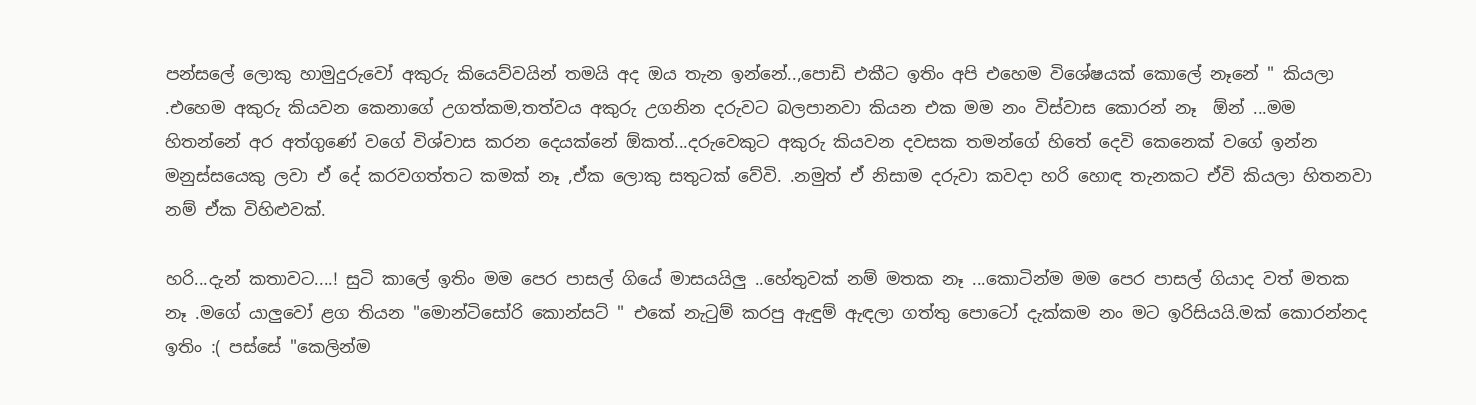පන්සලේ ලොකු හාමුදුරුවෝ අකුරු කියෙව්වයින් තමයි අද ඔය තැන ඉන්නේ..,පොඩි එකීට ඉතිං අපි එහෙම විශේෂයක් කොලේ නෑනේ " කියලා .එහෙම අකුරු කියවන කෙනාගේ උගත්කම,තත්වය අකුරු උගනින දරුවට බලපානවා කියන එක මම නං විස්වාස කොරන් නෑ  ඕන් ...මම හිතන්නේ අර අත්ගුණේ වගේ විශ්වාස කරන දෙයක්නේ ඕකත්...දරුවෙකුට අකුරු කියවන දවසක තමන්ගේ හිතේ දෙවි කෙනෙක් වගේ ඉන්න මනුස්සයෙකු ලවා ඒ දේ කරවගත්තට කමක් නෑ ,ඒක ලොකු සතුටක් වේවි. .නමුත් ඒ නිසාම දරුවා කවදා හරි හොඳ තැනකට ඒවි කියලා හිතනවා නම් ඒක විහිළුවක්.

හරි...දැන් කතාවට....! සුටි කාලේ ඉතිං මම පෙර පාසල් ගියේ මාසයයිලු ..හේතුවක් නම් මතක නෑ ...කොටින්ම මම පෙර පාසල් ගියාද වත් මතක නෑ .මගේ යාලුවෝ ළග තියන "මොන්ටිසෝරි කොන්සට් " එකේ නැටුම් කරපු ඇඳුම් ඇඳලා ගත්තු පොටෝ දැක්කම නං මට ඉරිසියයි.මක් කොරන්නද ඉතිං :( පස්සේ "කෙලින්ම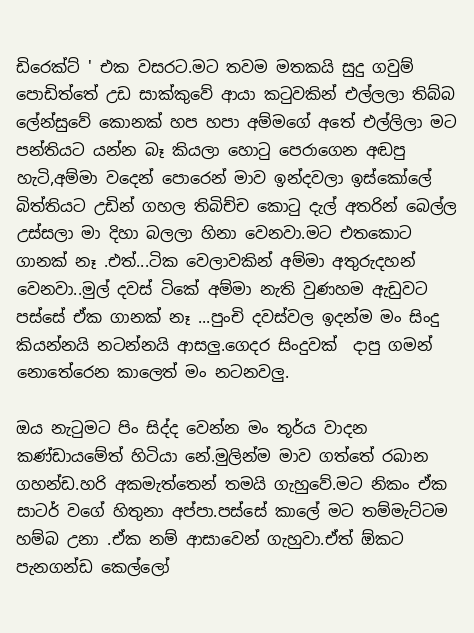ඩිරෙක්ට් ' එක වසරට.මට තවම මතකයි සුදු ගවුම් පොඩිත්තේ උඩ සාක්කුවේ ආයා කටුවකින් එල්ලලා තිබ්බ ලේන්සුවේ කොනක් හප හපා අම්මගේ අතේ එල්ලිලා මට පන්තියට යන්න බෑ කියලා හොටු පෙරාගෙන අඬපු හැටි,අම්මා වදෙන් පොරෙන් මාව ඉන්දවලා ඉස්කෝලේ බිත්තියට උඩින් ගහල තිබිච්ච කොටු දැල් අතරින් බෙල්ල උස්සලා මා දිහා බලලා හිනා වෙනවා.මට එතකොට ගානක් නෑ .එත්...ටික වෙලාවකින් අම්මා අතුරුදහන් වෙනවා..මුල් දවස් ටිකේ අම්මා නැති වුණහම ඇඩුවට  පස්සේ ඒක ගානක් නෑ ...පුංචි දවස්වල ඉදන්ම මං සිංදු කියන්නයි නටන්නයි ආසලු.ගෙදර සිංදුවක්  දාපු ගමන් නොතේරෙන කාලෙත් මං නටනවලු.

ඔය නැටුමට පිං සිද්ද වෙන්න මං තූර්ය වාදන කණ්ඩායමේත් හිටියා නේ.මුලින්ම මාව ගත්තේ රබාන ගහන්ඩ.හරි අකමැත්තෙන් තමයි ගැහුවේ.මට නිකං ඒක සාටර් වගේ හිතුනා අප්පා.පස්සේ කාලේ මට තම්මැට්ටම හම්බ උනා .ඒක නම් ආසාවෙන් ගැහුවා.ඒත් ඕකට පැනගන්ඩ කෙල්ලෝ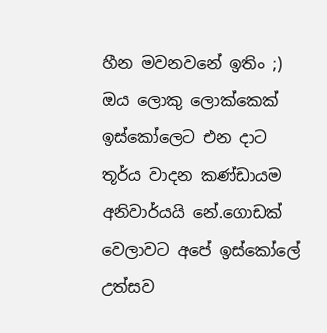හීන මවනවනේ ඉතිං ;) ඔය ලොකු ලොක්කෙක් ඉස්කෝලෙට එන දාට තූර්ය වාදන කණ්ඩායම අනිවාර්යයි නේ.ගොඩක් වෙලාවට අපේ ඉස්කෝලේ උත්සව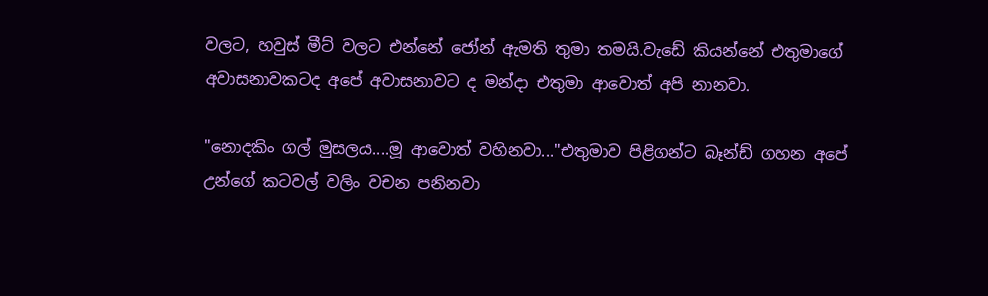වලට, හවුස් මීට් වලට එන්නේ ජෝන් ඇමති තුමා තමයි.වැඩේ කියන්නේ එතුමාගේ අවාසනාවකටද අපේ අවාසනාවට ද මන්දා එතුමා ආවොත් අපි නානවා.

"නොදකිං ගල් මුසලය....මූ ආවොත් වහිනවා..."එතුමාව පිළිගන්ට බෑන්ඩ් ගහන අපේ උන්ගේ කටවල් වලිං වචන පනිනවා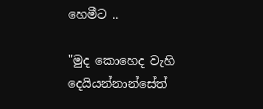හෙමීට ..

"මුද කොහෙද වැහි දෙයියන්නාන්සේත්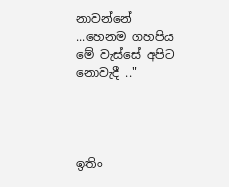නාවන්නේ ...හෙනම ගහපිය මේ වැස්සේ අපිට නොවැදී .."




ඉතිං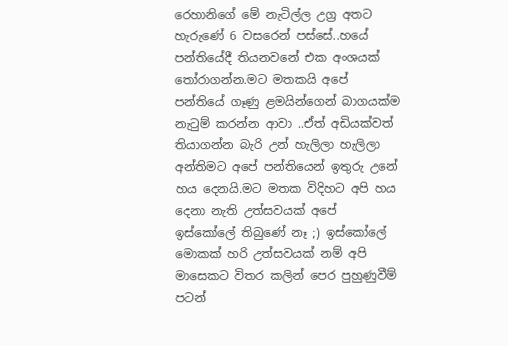රෙහානිගේ මේ නැටිල්ල උග්‍ර අතට හැරුණේ 6 වසරෙන් පස්සේ..හයේ පන්තියේදී තියනවනේ එක අංශයක් තෝරාගන්න.මට මතකයි අපේ පන්තියේ ගෑණු ළමයින්ගෙන් බාගයක්ම  නැටුම් කරන්න ආවා ..ඒත් අඩියක්වත් තියාගන්න බැරි උන් හැලිලා හැලිලා අන්තිමට අපේ පන්තියෙන් ඉතුරු උනේ හය දෙනයි.මට මතක විදිහට අපි හය දෙනා නැති උත්සවයක් අපේ ඉස්කෝලේ තිබුණේ නෑ ;) ඉස්කෝලේ මොකක් හරි උත්සවයක් නම් අපි මාසෙකට විතර කලින් පෙර පුහුණුවීම් පටන්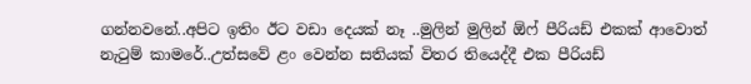ගන්නවනේ..අපිට ඉතිං ඊට වඩා දෙයක් නෑ ..මුලින් මුලින් ඕෆ් පීරියඩ් එකක් ආවොත් නැටුම් කාමරේ..උත්සවේ ළං වෙන්න සතියක් විතර තියෙද්දී එක පීරියඩ්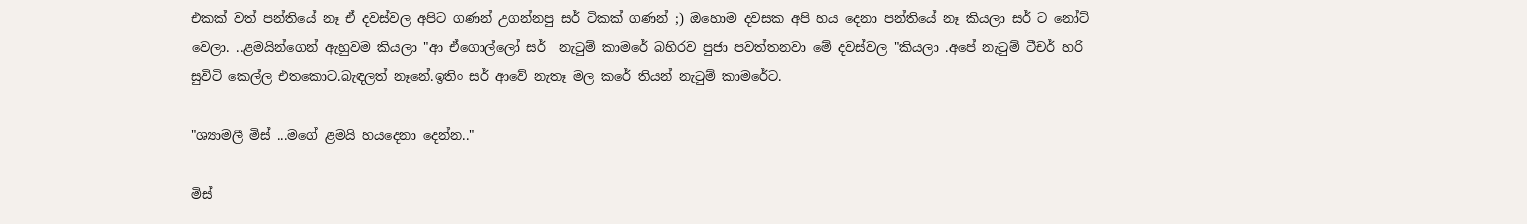එකක් වත් පන්තියේ නෑ ඒ දවස්වල අපිට ගණන් උගන්නපු සර් ටිකක් ගණන් ;) ඔහොම දවසක අපි හය දෙනා පන්තියේ නෑ කියලා සර් ට නෝට් වෙලා. ..ළමයින්ගෙන් ඇහුවම කියලා "ආ ඒගොල්ලෝ සර්  නැටුම් කාමරේ බහිරව පුජා පවත්තනවා මේ දවස්වල "කියලා .අපේ නැටුම් ටීචර් හරි සුවිටි කෙල්ල එතකොට.බැඳලත් නෑනේ.ඉතිං සර් ආවේ නැතෑ මල කරේ තියන් නැටුම් කාමරේට.

"ශ්‍යාමලී මිස් ...මගේ ළමයි හයදෙනා දෙන්න.."

මිස්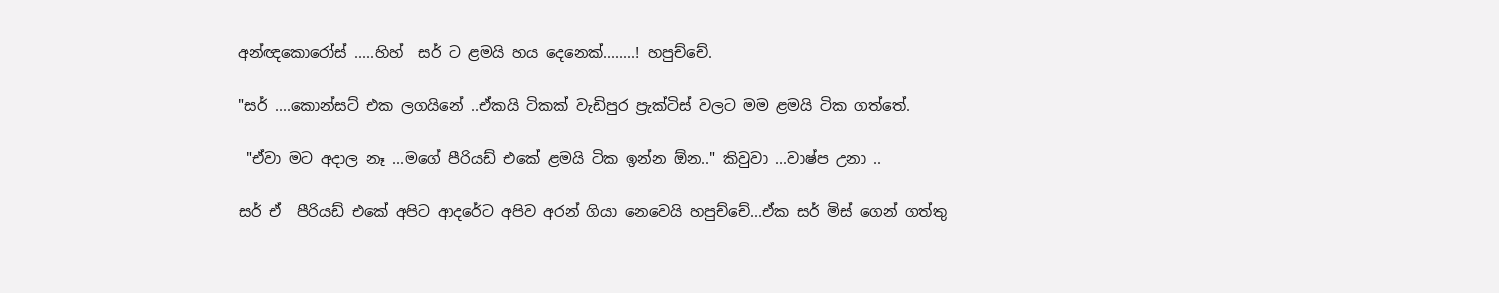අන්ඥකොරෝස් .....හිහ්  සර් ට ළමයි හය දෙනෙක්........! හපුච්චේ.

"සර් ....කොන්සට් එක ලගයිනේ ..ඒකයි ටිකක් වැඩිපුර ප්‍රැක්ටිස් වලට මම ළමයි ටික ගත්තේ.

 "ඒවා මට අදාල නෑ ...මගේ පීරියඩ් එකේ ළමයි ටික ඉන්න ඕන.." කිවුවා ...වාෂ්ප උනා ..

සර් ඒ  පීරියඩ් එකේ අපිට ආදරේට අපිව අරන් ගියා නෙවෙයි හපුච්චේ...ඒක සර් මිස් ගෙන් ගත්තු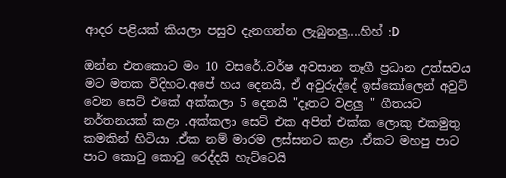ආදර පළියක් කියලා පසුව දැනගන්න ලැබුනලු....හිහ් :D

ඔන්න එතකොට මං 10 වසරේ..වර්ෂ අවසාන තෑගී ප්‍රධාන උත්සවය මට මතක විදිහට.අපේ හය දෙනයි, ඒ අවුරුද්දේ ඉස්කෝලෙන් අවුට් වෙන සෙට් එකේ අක්කලා 5 දෙනයි "දෑතට වළලු " ගීතයට නර්තනයක් කළා .අක්කලා සෙට් එක අපිත් එක්ක ලොකු එකමුතු කමකින් හිටියා .ඒක නම් මාරම ලස්සනට කළා .ඒකට මහපු පාට පාට කොටු කොටු රෙද්දයි හැට්ටෙයි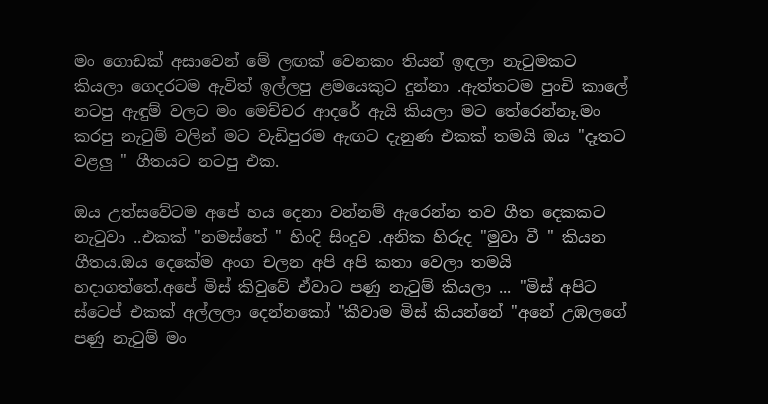මං ගොඩක් අසාවෙන් මේ ලඟක් වෙනකං තියන් ඉඳලා නැටුමකට කියලා ගෙදරටම ඇවිත් ඉල්ලපු ළමයෙකුට දුන්නා .ඇත්තටම පුංචි කාලේ නටපු ඇඳුම් වලට මං මෙච්චර ආදරේ ඇයි කියලා මට තේරෙන්නෑ.මං කරපු නැටුම් වලින් මට වැඩිපුරම ඇඟට දැනුණ එකක් තමයි ඔය "දෑතට වළලු " ගීතයට නටපු එක.

ඔය උත්සවේටම අපේ හය දෙනා වන්නම් ඇරෙන්න තව ගීත දෙකකට නැටුවා ..එකක් "නමස්තේ " හිංදි සිංදුව .අනික හිරුද "මුවා වී " කියන ගීතය.ඔය දෙකේම අංග චලන අපි අපි කතා වෙලා තමයි හදාගත්තේ.අපේ මිස් කිවුවේ ඒවාට පණු නැටුම් කියලා ... "මිස් අපිට ස්ටෙප් එකක් අල්ලලා දෙන්නකෝ "කීවාම මිස් කියන්නේ "අනේ උඹලගේ පණු නැටුම් මං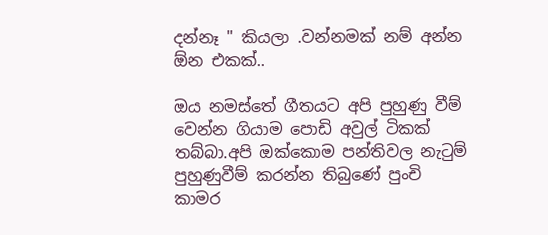දන්නෑ " කියලා .වන්නමක් නම් අන්න ඕන එකක්..

ඔය නමස්තේ ගීතයට අපි පුහුණු වීම් වෙන්න ගියාම පොඩි අවුල් ටිකක් තබ්බා.අපි ඔක්කොම පන්තිවල නැටුම් පුහුණුවීම් කරන්න තිබුණේ පුංචි කාමර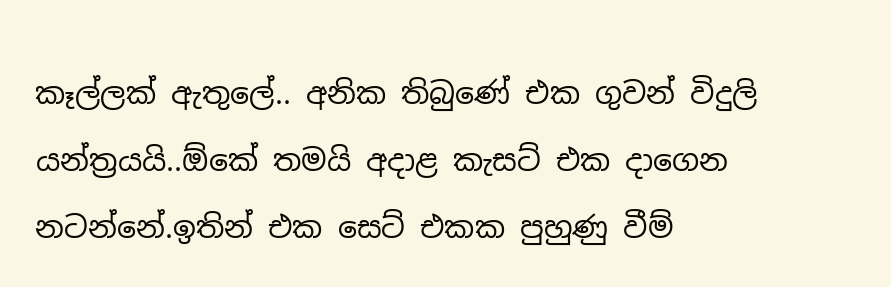කෑල්ලක් ඇතුලේ.. අනික තිබුණේ එක ගුවන් විදුලි යන්ත්‍රයයි..ඕකේ තමයි අදාළ කැසට් එක දාගෙන නටන්නේ.ඉතින් එක සෙට් එකක පුහුණු වීම්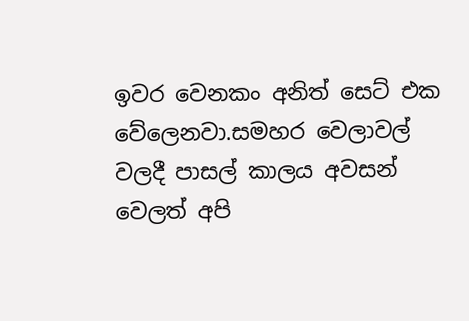ඉවර වෙනකං අනිත් සෙට් එක වේලෙනවා.සමහර වෙලාවල් වලදී පාසල් කාලය අවසන් වෙලත් අපි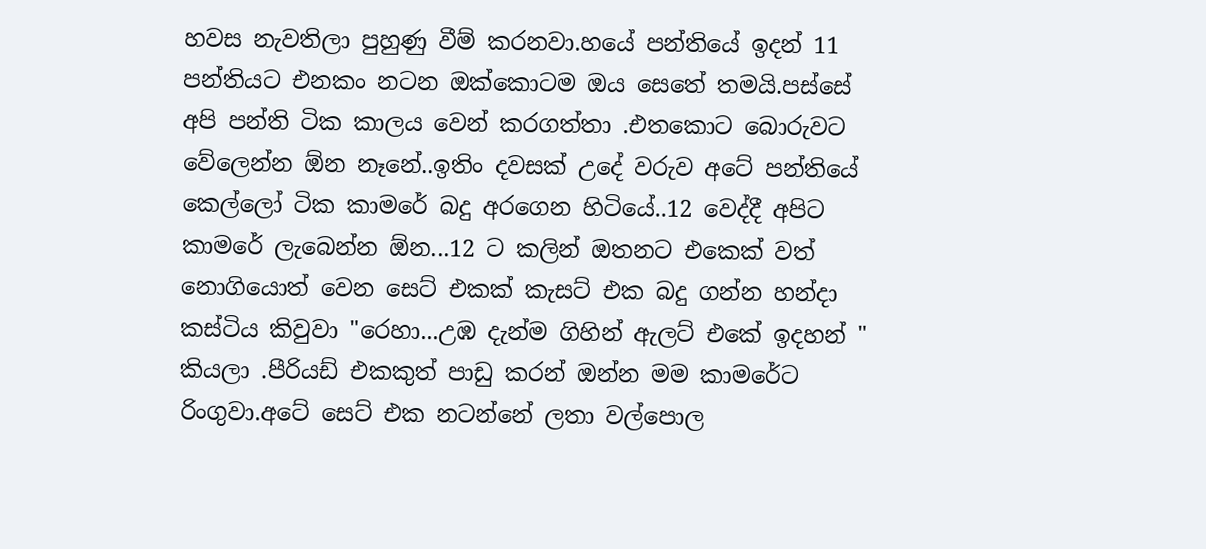හවස නැවතිලා පුහුණු වීම් කරනවා.හයේ පන්තියේ ඉදන් 11 පන්තියට එනකං නටන ඔක්කොටම ඔය සෙතේ තමයි.පස්සේ අපි පන්ති ටික කාලය වෙන් කරගත්තා .එතකොට බොරුවට වේලෙන්න ඕන නෑනේ..ඉතිං දවසක් උදේ වරුව අටේ පන්තියේ කෙල්ලෝ ටික කාමරේ බදු අරගෙන හිටියේ..12 වෙද්දී අපිට කාමරේ ලැබෙන්න ඕන...12 ට කලින් ඔතනට එකෙක් වත් නොගියොත් වෙන සෙට් එකක් කැසට් එක බදු ගන්න හන්දා කස්ටිය කිවුවා "රෙහා...උඹ දැන්ම ගිහින් ඇලට් එකේ ඉදහන් " කියලා .පීරියඩ් එකකුත් පාඩු කරන් ඔන්න මම කාමරේට රිංගුවා.අටේ සෙට් එක නටන්නේ ලතා වල්පොල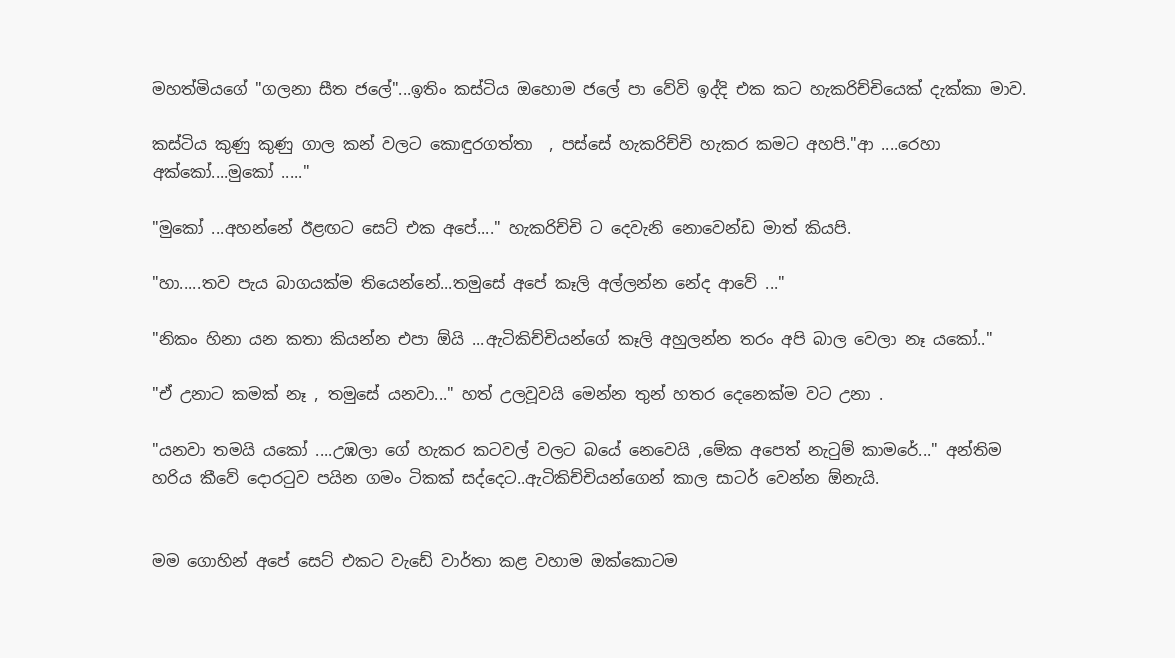මහත්මියගේ "ගලනා සීත ජලේ"...ඉතිං කස්ටිය ඔහොම ජලේ පා වේවි ඉද්දි එක කට හැකරිච්චියෙක් දැක්කා මාව.

කස්ටිය කුණු කුණු ගාල කන් වලට කොඳුරගත්තා  , පස්සේ හැකරිච්චි හැකර කමට අහපි."ආ ....රෙහා අක්කෝ....මුකෝ ....."

"මුකෝ ...අහන්නේ ඊළඟට සෙට් එක අපේ...." හැකරිච්චි ට දෙවැනි නොවෙන්ඩ මාත් කියපි.

"හා.....තව පැය බාගයක්ම තියෙන්නේ...තමුසේ අපේ කෑලි අල්ලන්න නේද ආවේ ..."

"නිකං හිනා යන කතා කියන්න එපා ඕයි ...ඇටිකිච්චියන්ගේ කෑලි අහුලන්න තරං අපි බාල වෙලා නෑ යකෝ.."

"ඒ උනාට කමක් නෑ , තමුසේ යනවා..." හත් උලවූවයි මෙන්න තුන් හතර දෙනෙක්ම වට උනා .

"යනවා තමයි යකෝ ....උඹලා ගේ හැකර කටවල් වලට බයේ නෙවෙයි ,මේක අපෙත් නැටුම් කාමරේ..." අන්තිම හරිය කීවේ දොරටුව පයින ගමං ටිකක් සද්දෙට..ඇටිකිච්චියන්ගෙන් කාල සාටර් වෙන්න ඕනැයි.


මම ගොහින් අපේ සෙට් එකට වැඩේ වාර්තා කළ වහාම ඔක්කොටම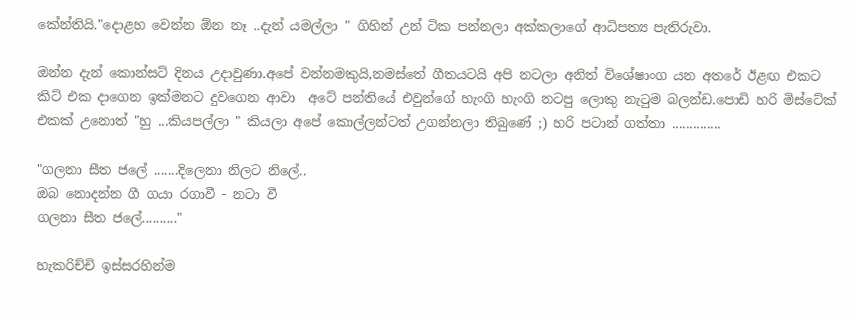කේන්තියි."දොළහ වෙන්න ඕන නෑ ..දැන් යමල්ලා " ගිහින් උන් ටික පන්නලා අක්කලාගේ ආධිපත්‍ය පැතිරුවා.

ඔන්න දැන් කොන්සට් දිනය උදාවුණා.අපේ වන්නමකුයි,නමස්තේ ගීතයටයි අපි නටලා අනිත් විශේෂාංග යන අතරේ ඊළඟ එකට කිට් එක දාගෙන ඉක්මනට දුවගෙන ආවා  අටේ පන්තියේ එවුන්ගේ හැංගි හැංගි නටපු ලොකු නැටුම බලන්ඩ.පොඩි හරි මිස්ටේක් එකක් උනොත් "හු ...කියපල්ලා " කියලා අපේ කොල්ලන්ටත් උගන්නලා තිබුණේ ;) හරි පටාන් ගත්තා ..............

"ගලනා සීත ජලේ .......දිලෙනා නිලට නිලේ..
ඔබ නොදන්න ගී ගයා රගාවී - නටා වී
ගලනා සීත ජලේ.........."

හැකරිච්චි ඉස්සරහින්ම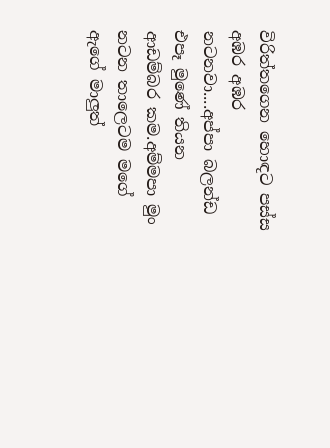විරිත්තගෙන හොඳට පස්ස අඹර අඹර නටනවා....අප්පා බලන්ඩ එපෑ මුණේ තියන ආඩම්බර කම.අම්මපා මුං නටන තාලෙටම මගේ ඇගේ මාලුත්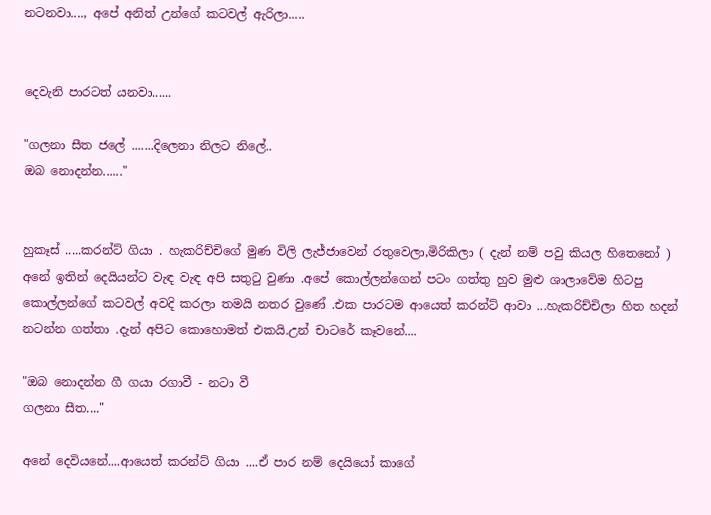නටනවා...., අපේ අනිත් උන්ගේ කටවල් ඇරිලා.....


දෙවැනි පාරටත් යනවා......

"ගලනා සීත ජලේ .......දිලෙනා නිලට නිලේ..
ඔබ නොදන්න......"


හුකෑස් .....කරන්ට් ගියා . හැකරිච්චිගේ මුණ විලි ලැජ්ජාවෙන් රතුවෙලා,මිරිකිලා ( දැන් නම් පවු කියල හිතෙනෝ ) අනේ ඉතින් දෙයියන්ට වැඳ වැඳ අපි සතුටු වුණා .අපේ කොල්ලන්ගෙන් පටං ගත්තු හුව මුළු ශාලාවේම හිටපු කොල්ලන්ගේ කටවල් අවදි කරලා තමයි නතර වුණේ .එක පාරටම ආයෙත් කරන්ට් ආවා ...හැකරිච්චිලා හිත හදන් නටන්න ගත්තා .දැන් අපිට කොහොමත් එකයි.උන් චාටරේ කෑවනේ....

"ඔබ නොදන්න ගී ගයා රගාවී - නටා වී
ගලනා සීත...."

අනේ දෙවියනේ....ආයෙත් කරන්ට් ගියා ....ඒ පාර නම් දෙයියෝ කාගේ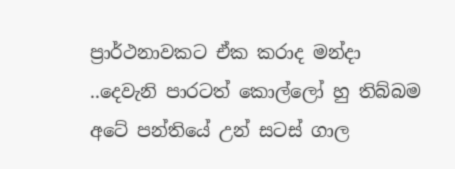ප්‍රාර්ථනාවකට ඒක කරාද මන්දා ..දෙවැනි පාරටත් කොල්ලෝ හු තිබ්බම අටේ පන්තියේ උන් සටස් ගාල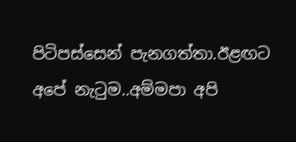පිටිපස්සෙන් පැනගත්තා.ඊළඟට අපේ නැටුම..අම්මපා අපි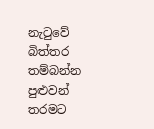නැටුවේ බිත්තර තම්බන්න පුළුවන් තරමට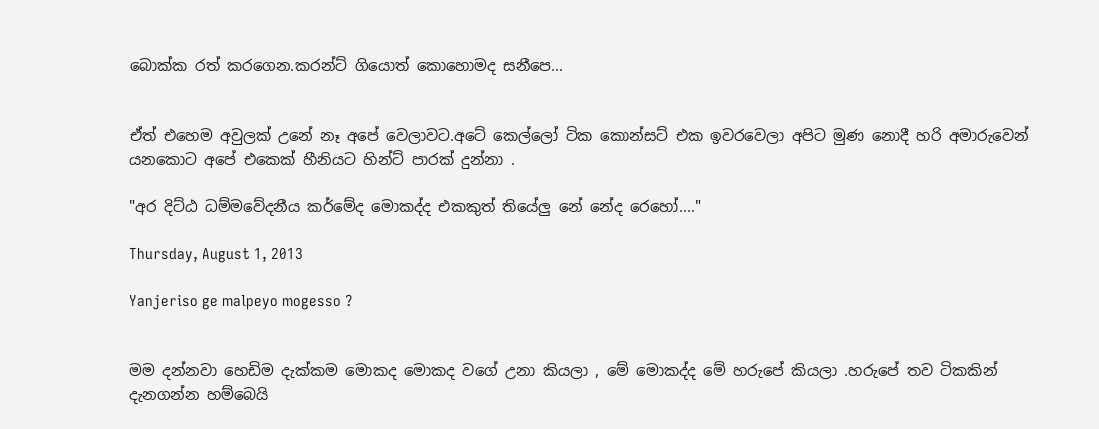බොක්ක රත් කරගෙන.කරන්ට් ගියොත් කොහොමද සනීපෙ...


ඒත් එහෙම අවුලක් උනේ නෑ අපේ වෙලාවට.අටේ කෙල්ලෝ ටික කොන්සට් එක ඉවරවෙලා අපිට මුණ නොදී හරි අමාරුවෙන් යනකොට අපේ එකෙක් හීනියට හින්ට් පාරක් දුන්නා .

"අර දිට්ඨ ධම්මවේදනීය කර්මේද මොකද්ද එකකුත් තියේලු නේ නේද රෙහෝ...."

Thursday, August 1, 2013

Yanjeriso ge malpeyo mogesso ?


මම දන්නවා හෙඩිම දැක්කම මොකද මොකද වගේ උනා කියලා , මේ මොකද්ද මේ හරුපේ කියලා .හරුපේ තව ටිකකින් දැනගන්න හම්බෙයි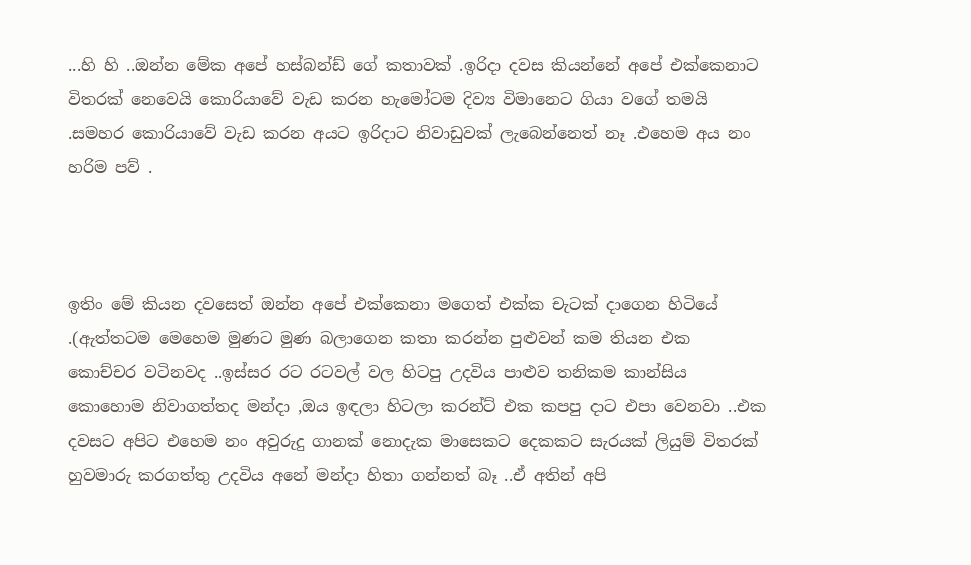...හි හි ..ඔන්න මේක අපේ හස්බන්ඩ් ගේ කතාවක් .ඉරිදා දවස කියන්නේ අපේ එක්කෙනාට විතරක් නෙවෙයි කොරියාවේ වැඩ කරන හැමෝටම දිව්‍ය විමානෙට ගියා වගේ තමයි .සමහර කොරියාවේ වැඩ කරන අයට ඉරිදාට නිවාඩුවක් ලැබෙන්නෙත් නෑ .එහෙම අය නං හරිම පව් .



ඉතිං මේ කියන දවසෙත් ඔන්න අපේ එක්කෙනා මගෙත් එක්ක චැටක් දාගෙන හිටියේ .(ඇත්තටම මෙහෙම මුණට මුණ බලාගෙන කතා කරන්න පුළුවන් කම තියන එක කොච්චර වටිනවද ..ඉස්සර රට රටවල් වල හිටපු උදවිය පාළුව තනිකම කාන්සිය කොහොම නිවාගත්තද මන්දා ,ඔය ඉඳලා හිටලා කරන්ට් එක කපපු දාට එපා වෙනවා ..එක දවසට අපිට එහෙම නං අවුරුදු ගානක් නොදැක මාසෙකට දෙකකට සැරයක් ලියුම් විතරක් හුවමාරු කරගත්තු උදවිය අනේ මන්දා හිතා ගන්නත් බෑ ..ඒ අතින් අපි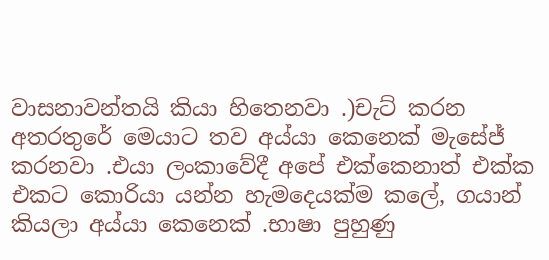වාසනාවන්තයි කියා හිතෙනවා .)චැට් කරන අතරතුරේ මෙයාට තව අය්යා කෙනෙක් මැසේජ් කරනවා .එයා ලංකාවේදී අපේ එක්කෙනාත් එක්ක එකට කොරියා යන්න හැමදෙයක්ම කලේ, ගයාන් කියලා අය්යා කෙනෙක් .භාෂා පුහුණු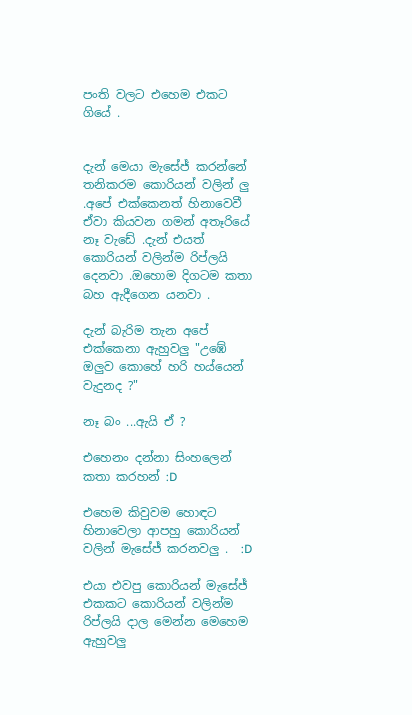පංති වලට එහෙම එකට ගියේ .


දැන් මෙයා මැසේජ් කරන්නේ තනිකරම කොරියන් වලින් ලු .අපේ එක්කෙනත් හිනාවෙවී ඒවා කියවන ගමන් අතෑරියේ නෑ වැඩේ .දැන් එයත් කොරියන් වලින්ම රිප්ලයි දෙනවා .ඔහොම දිගටම කතා බහ ඇදීගෙන යනවා .

දැන් බැරිම තැන අපේ එක්කෙනා ඇහුවලු "උඹේ ඔලුව කොහේ හරි හය්යෙන්  වැදුනද ?"

නෑ බං ...ඇයි ඒ ?

එහෙනං දන්නා සිංහලෙන් කතා කරහන් :D

එහෙම කිවුවම හොඳට හිනාවෙලා ආපහු කොරියන් වලින් මැසේජ් කරනවලු .  :D

එයා එවපු කොරියන් මැසේජ් එකකට කොරියන් වලින්ම රිප්ලයි දාල මෙන්න මෙහෙම ඇහුවලු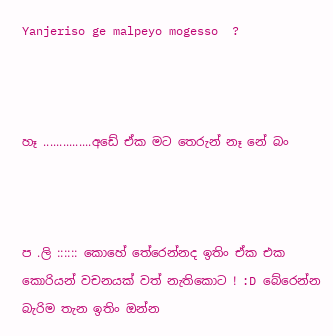Yanjeriso ge malpeyo mogesso  ?



හෑ ...............අඩේ ඒක මට තෙරුන් නෑ නේ බං



ප .ලි :::::: කොහේ තේරෙන්නද ඉතිං ඒක එක කොරියන් වචනයක් වත් නැතිකොට ! :D බේරෙන්න බැරිම තැන ඉතිං ඔන්න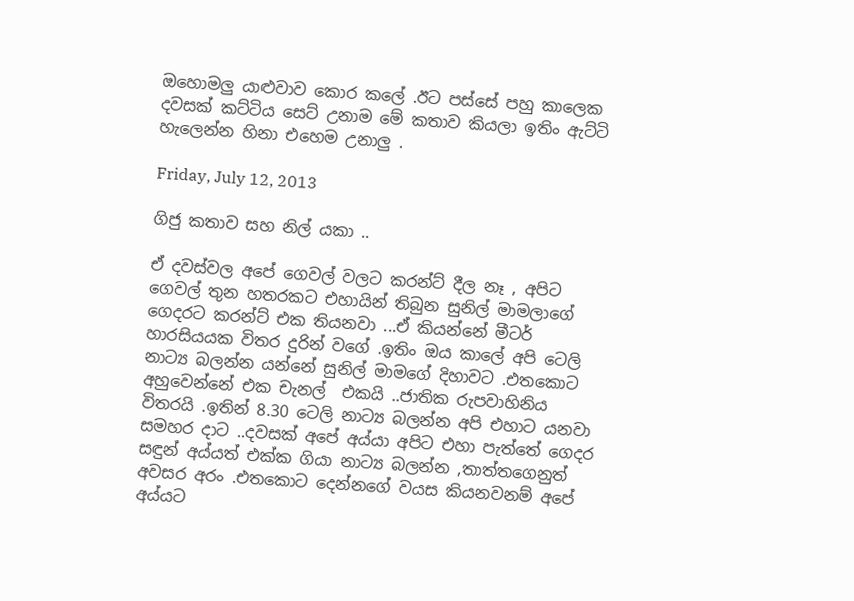ඔහොමලු යාළුවාව කොර කලේ .ඊට පස්සේ පහු කාලෙක දවසක් කට්ටිය සෙට් උනාම මේ කතාව කියලා ඉතිං ඇට්ටි හැලෙන්න හිනා එහෙම උනාලු .

Friday, July 12, 2013

ගිජු කතාව සහ නිල් යකා ..

ඒ දවස්වල අපේ ගෙවල් වලට කරන්ට් දීල නෑ , අපිට ගෙවල් තුන හතරකට එහායින් තිබුන සුනිල් මාමලාගේ ගෙදරට කරන්ට් එක තියනවා ...ඒ කියන්නේ මීටර් හාරසියයක විතර දුරින් වගේ .ඉතිං ඔය කාලේ අපි ටෙලි නාට්‍ය බලන්න යන්නේ සුනිල් මාමගේ දිහාවට .එතකොට අහුවෙන්නේ එක චැනල්  එකයි ..ජාතික රුපවාහිනිය විතරයි .ඉතින් 8.30 ටෙලි නාට්‍ය බලන්න අපි එහාට යනවා සමහර දාට ..දවසක් අපේ අය්යා අපිට එහා පැත්තේ ගෙදර සඳුන් අය්යත් එක්ක ගියා නාට්‍ය බලන්න ,තාත්තගෙනුත් අවසර අරං .එතකොට දෙන්නගේ වයස කියනවනම් අපේ අය්යට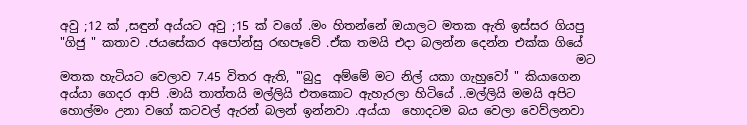අවු ;12 ක් ,සඳුන් අය්යට අවු ;15 ක් වගේ .මං හිතන්නේ ඔයාලට මතක ඇති ඉස්සර ගියපු "ගිජු " කතාව .ජයසේකර අපෝන්සු රඟපෑවේ .ඒක තමයි එදා බලන්න දෙන්න එක්ක ගියේ
                                                                                      මට මතක හැටියට වෙලාව 7.45 විතර ඇති, '"බුදු  අම්මේ මට නිල් යකා ගැහුවෝ " කියාගෙන අය්යා ගෙදර ආපි .මායි තාත්තයි මල්ලියි එතකොට ඇහැරලා හිටියේ ..මල්ලියි මමයි අපිට හොල්මං උනා වගේ කටවල් ඇරන් බලන් ඉන්නවා .අය්යා  හොදටම බය වෙලා වෙව්ලනවා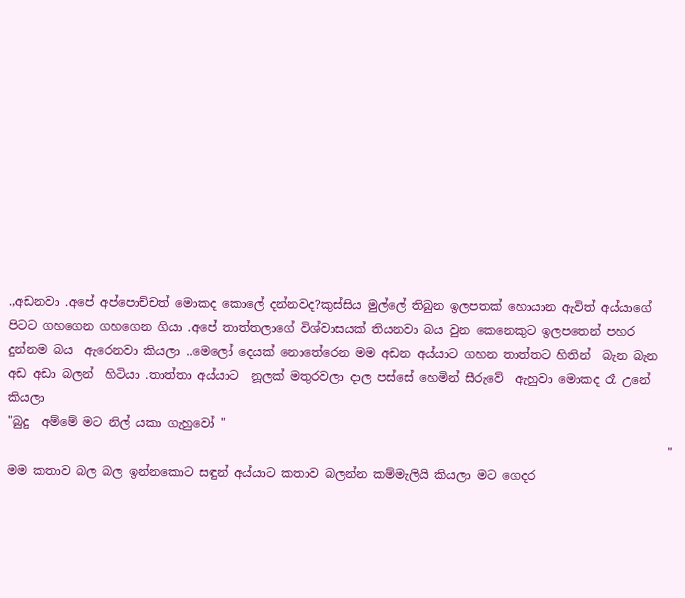.,අඩනවා .අපේ අප්පොච්චත් මොකද කොලේ දන්නවද?කුස්සිය මුල්ලේ තිබුන ඉලපතක් හොයාන ඇවිත් අය්යාගේ පිටට ගහගෙන ගහගෙන ගියා .අපේ තාත්තලාගේ විශ්වාසයක් තියනවා බය වුන කෙනෙකුට ඉලපතෙන් පහර දුන්නම බය  ඇරෙනවා කියලා ..මෙලෝ දෙයක් නොතේරෙන මම අඩන අය්යාට ගහන තාත්තට හිතින්  බැන බැන අඩ අඩා බලන්  හිටියා .තාත්තා අය්යාට  නූලක් මතුරවලා දාල පස්සේ හෙමින් සීරුවේ  ඇහුවා මොකද රෑ උනේ කියලා
"බුදු  අම්මේ මට නිල් යකා ගැහුවෝ "
                                                                                                              " මම කතාව බල බල ඉන්නකොට සඳුන් අය්යාට කතාව බලන්න කම්මැලියි කියලා මට ගෙදර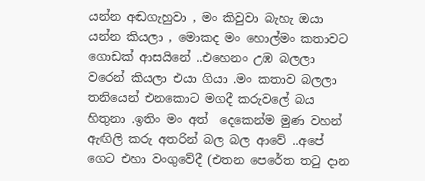යන්න අඬගැහුවා , මං කිවුවා බැහැ ඔයා යන්න කියලා , මොකද මං හොල්මං කතාවට ගොඩක් ආසයිනේ ..එහෙනං උඹ බලලා වරෙන් කියලා එයා ගියා .මං කතාව බලලා තනියෙන් එනකොට මගදී කරුවලේ බය හිතුනා .ඉතිං මං අත්  දෙකෙන්ම මුණ වහන් ඇඟිලි කරු අතරින් බල බල ආවේ ..අපේ ගෙට එහා වංගුවේදී (එතන පෙරේත තටු දාන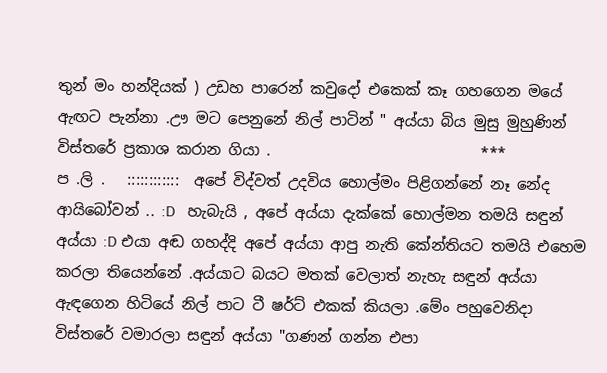තුන් මං හන්දියක් ) උඩහ පාරෙන් කවුදෝ එකෙක් කෑ ගහගෙන මයේ ඇඟට පැන්නා .ඌ මට පෙනුනේ නිල් පාටින් " අය්යා බිය මුසු මුහුණින් විස්තරේ ප්‍රකාශ කරාන ගියා .                            ***                                                                                                                ප .ලි .   ::::::::::::  අපේ විද්වත් උදවිය හොල්මං පිළිගන්නේ නෑ නේද ආයිබෝවන් .. :D   හැබැයි , අපේ අය්යා දැක්කේ හොල්මන තමයි සඳුන් අය්යා :D එයා අඬ ගහද්දි අපේ අය්යා ආපු නැති කේන්තියට තමයි එහෙම කරලා තියෙන්නේ .අය්යාට බයට මතක් වෙලාත් නැහැ සඳුන් අය්යා ඇඳගෙන හිටියේ නිල් පාට ටී ෂර්ට් එකක් කියලා .මේං පහුවෙනිදා විස්තරේ වමාරලා සඳුන් අය්යා "ගණන් ගන්න එපා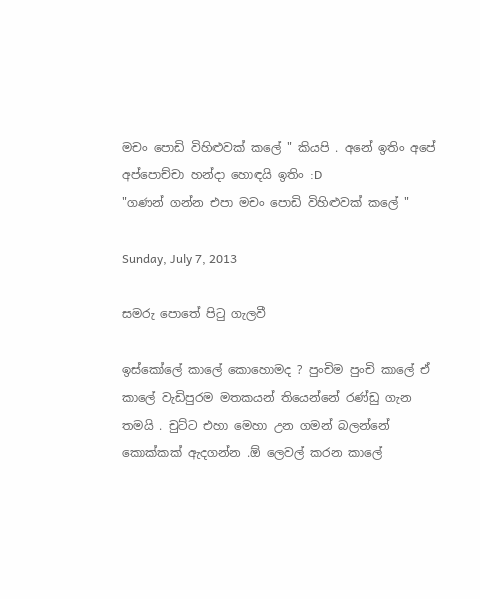මචං පොඩි විහිළුවක් කලේ " කියපි . අනේ ඉතිං අපේ අප්පොච්චා හන්දා හොඳයි ඉතිං :D
"ගණන් ගන්න එපා මචං පොඩි විහිළුවක් කලේ "

Sunday, July 7, 2013

සමරු පොතේ පිටු ගැලවී

ඉස්කෝලේ කාලේ කොහොමද ? පුංචිම පුංචි කාලේ ඒ කාලේ වැඩිපුරම මතකයන් තියෙන්නේ රණ්ඩු ගැන තමයි . චුට්ට එහා මෙහා උන ගමන් බලන්නේ කොක්කක් ඇදගන්න .ඕ ලෙවල් කරන කාලේ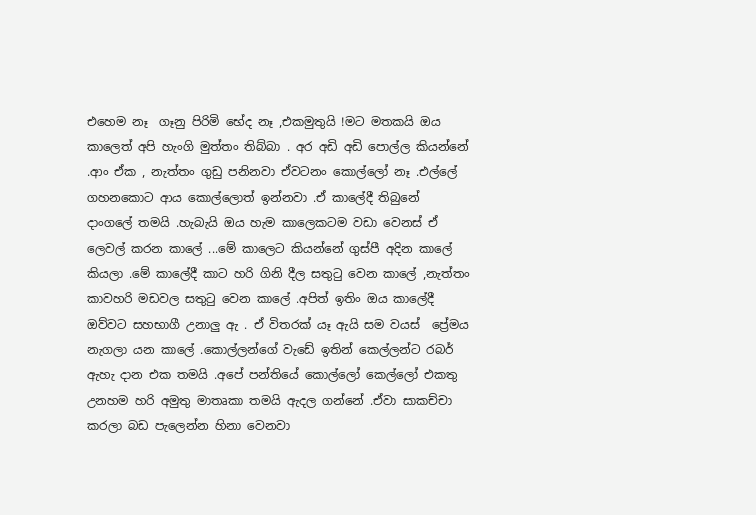එහෙම නෑ  ගෑනු පිරිමි භේද නෑ ,එකමුතුයි !මට මතකයි ඔය කාලෙත් අපි හැංගි මුත්තං තිබ්බා . අර අඩි අඩි පොල්ල කියන්නේ .ආං ඒක , නැත්තං ගුඩු පනිනවා ඒවටනං කොල්ලෝ නෑ .එල්ලේ ගහනකොට ආය කොල්ලොත් ඉන්නවා .ඒ කාලේදී තිබුනේ දාංගලේ තමයි .හැබැයි ඔය හැම කාලෙකටම වඩා වෙනස් ඒ ලෙවල් කරන කාලේ ...මේ කාලෙට කියන්නේ ගුස්පී අදින කාලේ කියලා .මේ කාලේදී කාට හරි ගිනි දීල සතුටු වෙන කාලේ ,නැත්තං කාවහරි මඩවල සතුටු වෙන කාලේ .අපිත් ඉතිං ඔය කාලේදී ඔව්වට සහභාගී උනාලු ඇ . ඒ විතරක් යෑ ඇයි සම වයස්  ප්‍රේමය නැගලා යන කාලේ .කොල්ලන්ගේ වැඩේ ඉතින් කෙල්ලන්ට රබර් ඇහැ දාන එක තමයි .අපේ පන්තියේ කොල්ලෝ කෙල්ලෝ එකතු උනහම හරි අමුතු මාතෘකා තමයි ඇදල ගන්නේ .ඒවා සාකච්චා කරලා බඩ පැලෙන්න හිනා වෙනවා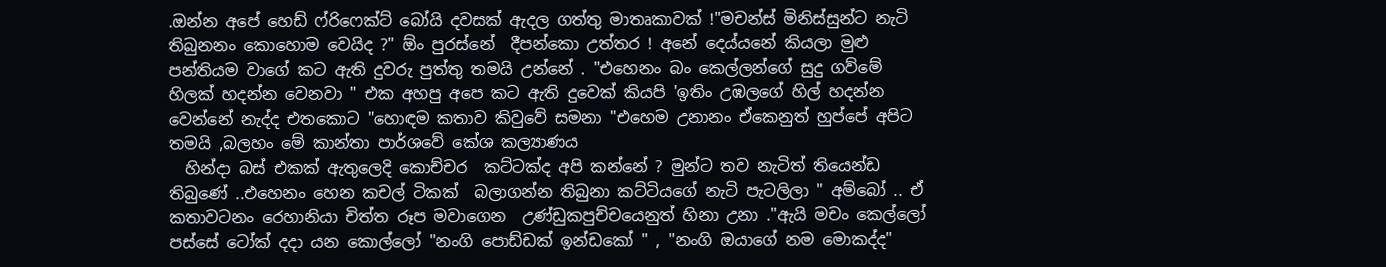.ඔන්න අපේ හෙඩ් ෆ්රිෆෙක්ට් බෝයි දවසක් ඇදල ගත්තු මාතෘකාවක් !"මචන්ස් මිනිස්සුන්ට නැටි තිබුනනං කොහොම වෙයිද ?" ඕං පුරස්නේ  දීපන්කො උත්තර ! අනේ දෙය්යනේ කියලා මුළු පන්තියම වාගේ කට ඇති දුවරු පුත්තු තමයි උන්නේ . "එහෙනං බං කෙල්ලන්ගේ සුදු ගව්මේ හිලක් හදන්න වෙනවා " එක අහපු අපෙ කට ඇති දුවෙක් කියපි 'ඉතිං උඹලගේ හිල් හදන්න වෙන්නේ නැද්ද එතකොට "හොඳම කතාව කිවුවේ සමනා "එහෙම උනානං ඒකෙනුත් හුප්පේ අපිට තමයි ,බලහං මේ කාන්තා පාර්ශවේ කේශ කල්‍යාණය
  හින්දා බස් එකක් ඇතුලෙදි කොච්චර  කට්ටක්ද අපි කන්නේ ? මුන්ට තව නැටිත් තියෙන්ඩ තිබුණේ ..එහෙනං හෙන කචල් ටිකක්  බලාගන්න තිබුනා කට්ටියගේ නැටි පැටලිලා " අම්බෝ .. ඒ කතාවටනං රෙහානියා චිත්ත රූප මවාගෙන  උණ්ඩුකපුච්චයෙනුත් හිනා උනා ."ඇයි මචං කෙල්ලෝ පස්සේ ටෝක් දදා යන කොල්ලෝ "නංගි පොඩ්ඩක් ඉන්ඩකෝ " , "නංගි ඔයාගේ නම මොකද්ද"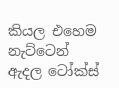කියල එහෙම නැට්ටෙන් ඇදල ටෝක්ස්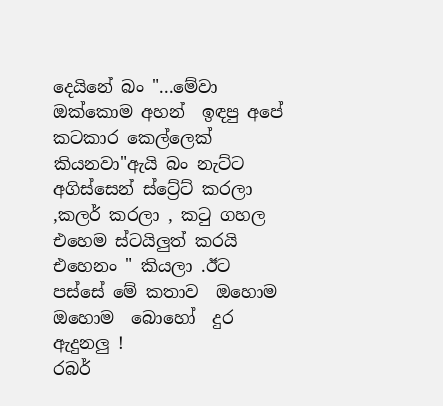දෙයිනේ බං "...මේවා ඔක්කොම අහන්  ඉඳපු අපේ කටකාර කෙල්ලෙක් කියනවා"ඇයි බං නැට්ට අගිස්සෙන් ස්ට්‍රේට් කරලා ,කලර් කරලා , කටු ගහල එහෙම ස්ටයිලුත් කරයි එහෙනං " කියලා .ඊට පස්සේ මේ කතාව  ඔහොම ඔහොම  බොහෝ  දුර ඇදුනලු !
රබර්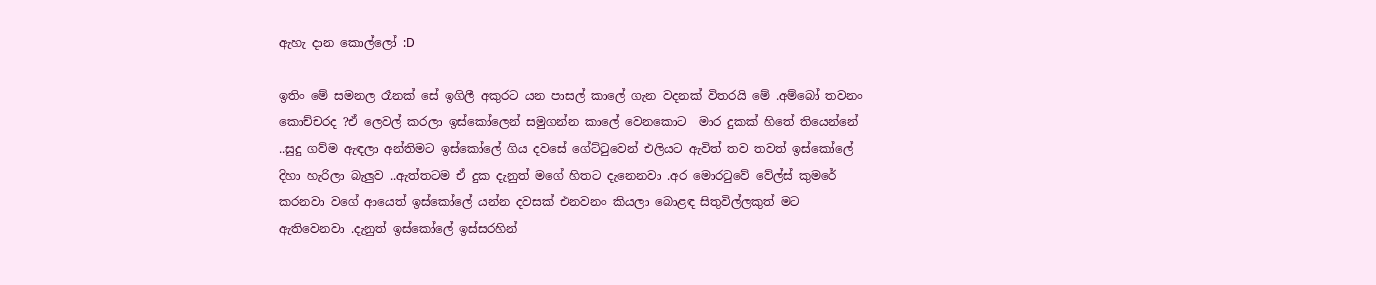ඇහැ දාන කොල්ලෝ :D

ඉතිං මේ සමනල රෑනක් සේ ඉගිලී අකුරට යන පාසල් කාලේ ගැන වදනක් විතරයි මේ .අම්බෝ තවනං කොච්චරද ?ඒ ලෙවල් කරලා ඉස්කෝලෙන් සමුගන්න කාලේ වෙනකොට  මාර දුකක් හිතේ තියෙන්නේ ..සුදු ගව්ම ඇඳලා අන්තිමට ඉස්කෝලේ ගිය දවසේ ගේට්ටුවෙන් එලියට ඇවිත් තව තවත් ඉස්කෝලේ දිහා හැරිලා බැලුව ..ඇත්තටම ඒ දුක දැනුත් මගේ හිතට දැනෙනවා .අර මොරටුවේ වේල්ස් කුමරේ කරනවා වගේ ආයෙත් ඉස්කෝලේ යන්න දවසක් එනවනං කියලා බොළඳ සිතුවිල්ලකුත් මට ඇතිවෙනවා .දැනුත් ඉස්කෝලේ ඉස්සරහින්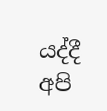යද්දී අපි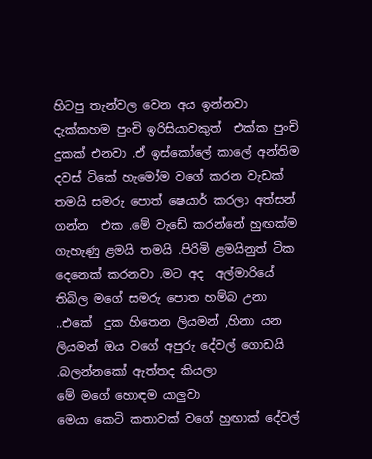හිටපු තැන්වල වෙන අය ඉන්නවා දැක්කහම පුංචි ඉරිසියාවකුත්  එක්ක පුංචි දුකක් එනවා .ඒ ඉස්කෝලේ කාලේ අන්තිම දවස් ටිකේ හැමෝම වගේ කරන වැඩක් තමයි සමරු පොත් ෂෙයාර් කරලා අත්සන් ගන්න  එක .මේ වැඩේ කරන්නේ හුඟක්ම ගැහැණු ළමයි තමයි .පිරිමි ළමයිනුත් ටික දෙනෙක් කරනවා .මට අද  අල්මාරියේ තිබිල මගේ සමරු පොත හම්බ උනා ..එකේ  දුක හිතෙන ලියමන් ,හිනා යන ලියමන් ඔය වගේ අපුරු දේවල් ගොඩයි .බලන්නකෝ ඇත්තද කියලා
මේ ම‍ගේ හොඳම යාලුවා
මෙයා කෙටි කතාවක් වගේ හුඟාක් දේවල්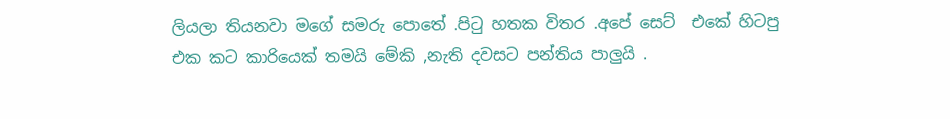ලියලා තියනවා මගේ සමරු පොතේ .පිටු හතක විතර .අපේ සෙට්  එකේ හිටපු එක කට කාරියෙක් තමයි මේකි ,නැති දවසට පන්තිය පාලුයි .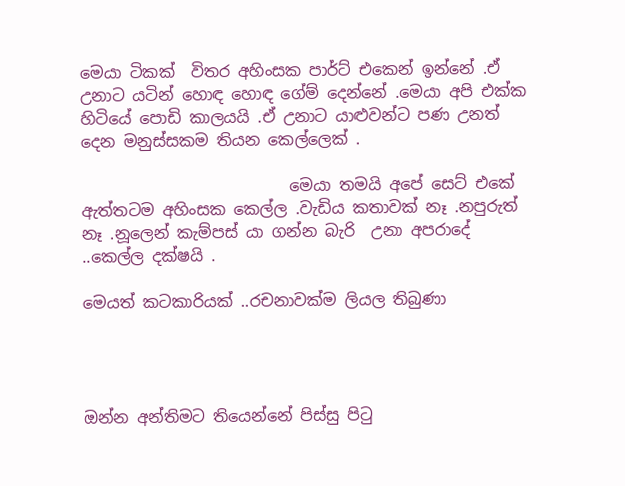මෙයා ටිකක්  විතර අහිංසක පාර්ට් එකෙන් ඉන්නේ .ඒ උනාට යටින් හොඳ හොඳ ගේම් දෙන්නේ .මෙයා අපි එක්ක හිටියේ පොඩි කාලයයි .ඒ උනාට යාළුවන්ට පණ උනත්  දෙන මනුස්සකම තියන කෙල්ලෙක් .

                          මෙයා තමයි අපේ සෙට් එකේ ඇත්තටම අහිංසක කෙල්ල .වැඩිය කතාවක් නෑ .නපුරුත් නෑ .නූලෙන් කැම්පස් යා ගන්න බැරි  උනා අපරාදේ ..කෙල්ල දක්ෂයි .

මෙයත් කටකාරියක් ..රචනාවක්ම ලියල තිබුණා




ඔන්න අන්තිමට තියෙන්නේ පිස්සු පිටු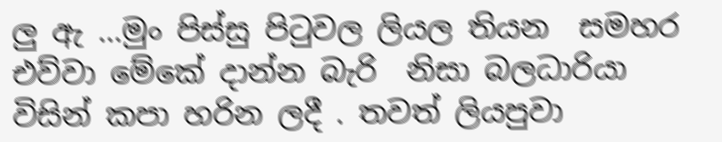ලු ඇ ...මුං පිස්සු පිටුවල ලියල තියන  සමහර එව්වා මේකේ දාන්න බැරි  නිසා බලධාරියා  විසින් කපා හරින ලදී . තවත් ලියපුවා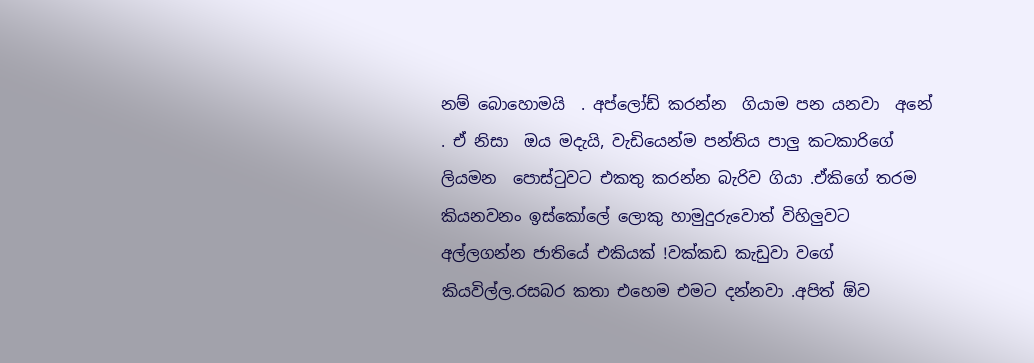නම් බොහොමයි  . අප්ලෝඩ් කරන්න  ගියාම පන යනවා  අනේ . ඒ නිසා  ඔය මදැයි, වැඩියෙන්ම පන්තිය පාලු කටකාරිගේ ලියමන  පොස්ටුවට එකතු කරන්න බැරිව ගියා .ඒකිගේ තරම කියනවනං ඉස්කෝලේ ලොකු හාමුදුරුවොත් විහිලුවට අල්ලගන්න ජාතියේ එකියක් !වක්කඩ කැඩුවා වගේ කියවිල්ල.රසබර කතා එහෙම එමට දන්නවා .අපිත් ඕව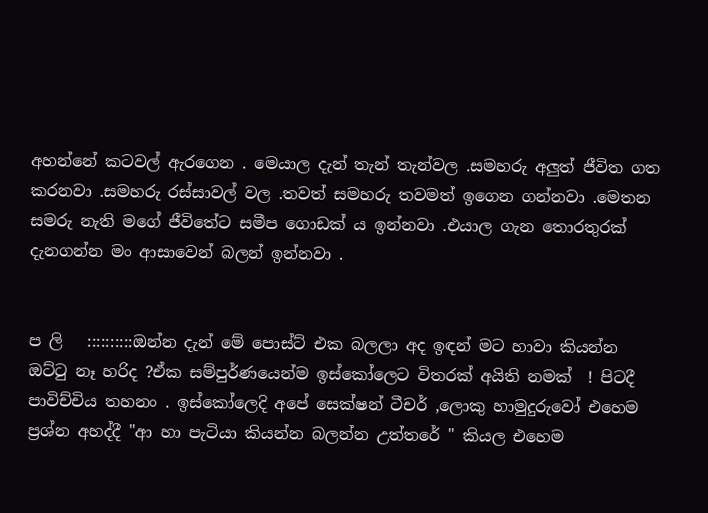අහන්නේ කටවල් ඇරගෙන . මෙයාල දැන් තැන් තැන්වල .සමහරු අලුත් ජීවිත ගත කරනවා .සමහරු රස්සාවල් වල .තවත් සමහරු තවමත් ඉගෙන ගන්නවා .මෙතන සමරු නැති මගේ ජීවිතේට සමීප ගොඩක් ය ඉන්නවා .එයාල ගැන තොරතුරක් දැනගන්න මං ආසාවෙන් බලන් ඉන්නවා .


ප ලි   ::::::::::ඔන්න දැන් මේ පොස්ට් එක බලලා අද ඉඳන් මට හාවා කියන්න ඔට්ටු නෑ හරිද ?ඒක සම්පුර්ණයෙන්ම ඉස්කෝලෙට විතරක් අයිති නමක්  ! පිටදී පාවිච්චිය තහනං . ඉස්කෝලෙදි අපේ සෙක්ෂන් ටීචර් ,ලොකු හාමුදුරුවෝ එහෙම ප්‍රශ්න අහද්දී "ආ හා පැටියා කියන්න බලන්න උත්තරේ " කියල එහෙම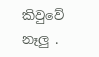කිවුවේ නෑලු .